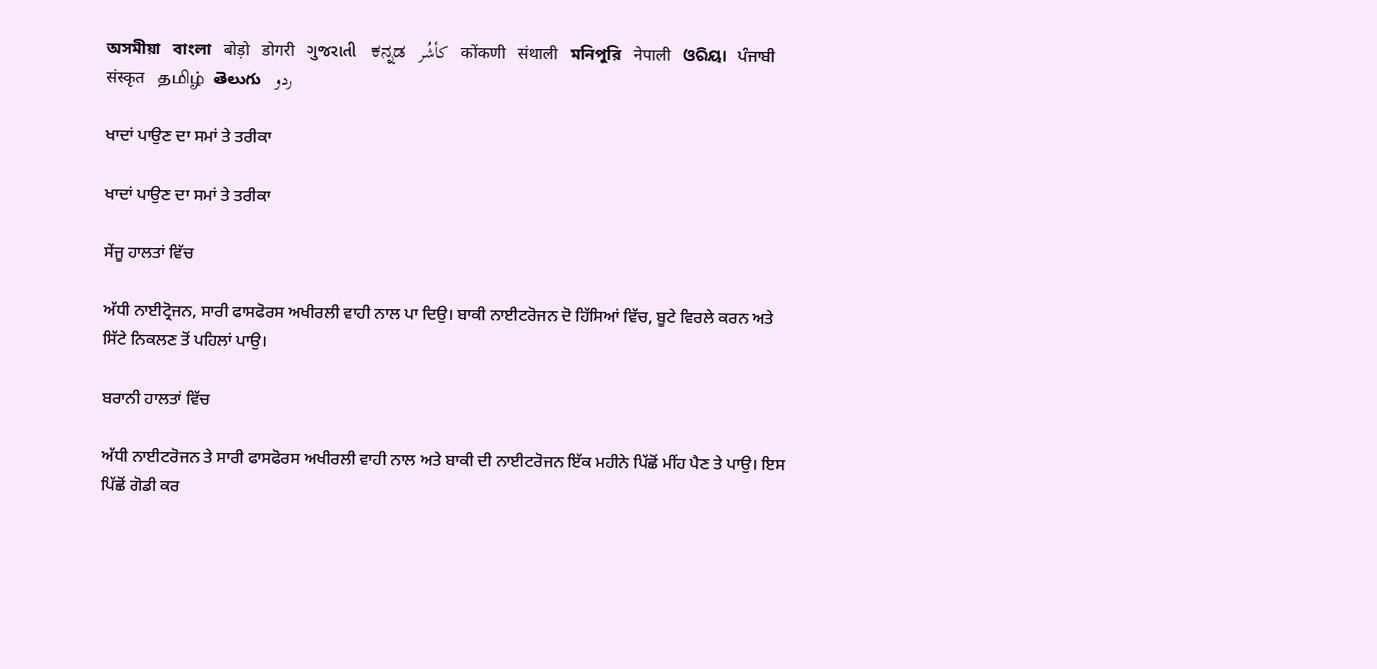অসমীয়া   বাংলা   बोड़ो   डोगरी   ગુજરાતી   ಕನ್ನಡ   كأشُر   कोंकणी   संथाली   মনিপুরি   नेपाली   ଓରିୟା   ਪੰਜਾਬੀ   संस्कृत   தமிழ்  తెలుగు   ردو

ਖਾਦਾਂ ਪਾਉਣ ਦਾ ਸਮਾਂ ਤੇ ਤਰੀਕਾ

ਖਾਦਾਂ ਪਾਉਣ ਦਾ ਸਮਾਂ ਤੇ ਤਰੀਕਾ

ਸੇਂਜੂ ਹਾਲਤਾਂ ਵਿੱਚ

ਅੱਧੀ ਨਾਈਟ੍ਰੋਜਨ, ਸਾਰੀ ਫਾਸਫੋਰਸ ਅਖੀਰਲੀ ਵਾਹੀ ਨਾਲ ਪਾ ਦਿਉ। ਬਾਕੀ ਨਾਈਟਰੋਜਨ ਦੋ ਹਿੱਸਿਆਂ ਵਿੱਚ, ਬੂਟੇ ਵਿਰਲੇ ਕਰਨ ਅਤੇ ਸਿੱਟੇ ਨਿਕਲਣ ਤੋਂ ਪਹਿਲਾਂ ਪਾਉ।

ਬਰਾਨੀ ਹਾਲਤਾਂ ਵਿੱਚ

ਅੱਧੀ ਨਾਈਟਰੋਜਨ ਤੇ ਸਾਰੀ ਫਾਸਫੋਰਸ ਅਖੀਰਲੀ ਵਾਹੀ ਨਾਲ ਅਤੇ ਬਾਕੀ ਦੀ ਨਾਈਟਰੋਜਨ ਇੱਕ ਮਹੀਨੇ ਪਿੱਛੋਂ ਮੀਂਹ ਪੈਣ ਤੇ ਪਾਉ। ਇਸ ਪਿੱਛੋਂ ਗੋਡੀ ਕਰ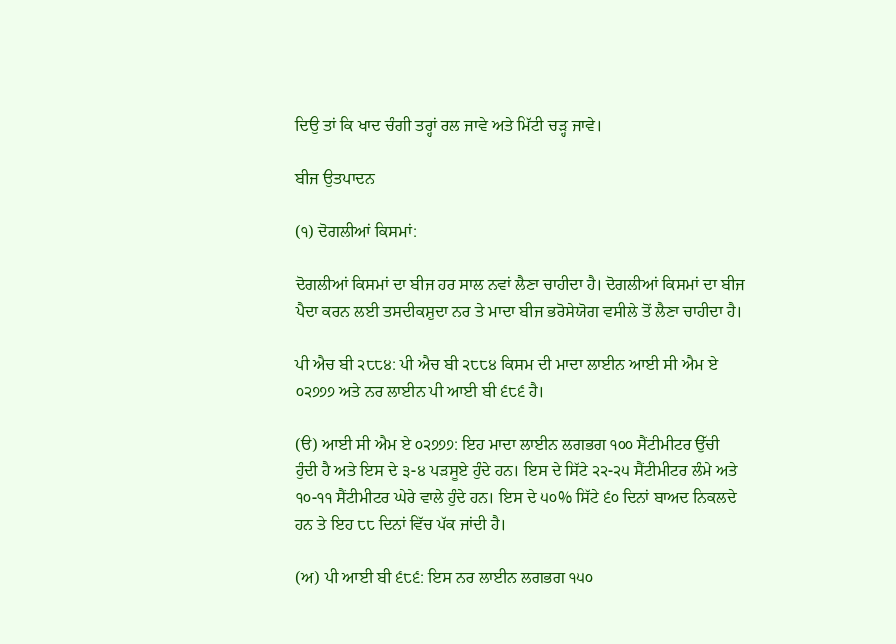ਦਿਉ ਤਾਂ ਕਿ ਖਾਦ ਚੰਗੀ ਤਰ੍ਹਾਂ ਰਲ ਜਾਵੇ ਅਤੇ ਮਿੱਟੀ ਚੜ੍ਹ ਜਾਵੇ।

ਬੀਜ ਉਤਪਾਦਨ

(੧) ਦੋਗਲੀਆਂ ਕਿਸਮਾਂ:

ਦੋਗਲੀਆਂ ਕਿਸਮਾਂ ਦਾ ਬੀਜ ਹਰ ਸਾਲ ਨਵਾਂ ਲੈਣਾ ਚਾਹੀਦਾ ਹੈ। ਦੋਗਲੀਆਂ ਕਿਸਮਾਂ ਦਾ ਬੀਜ ਪੈਦਾ ਕਰਨ ਲਈ ਤਸਦੀਕਸ਼ੁਦਾ ਨਰ ਤੇ ਮਾਦਾ ਬੀਜ ਭਰੋਸੇਯੋਗ ਵਸੀਲੇ ਤੋਂ ਲੈਣਾ ਚਾਹੀਦਾ ਹੈ।

ਪੀ ਐਚ ਬੀ ੨੮੮੪: ਪੀ ਐਚ ਬੀ ੨੮੮੪ ਕਿਸਮ ਦੀ ਮਾਦਾ ਲਾਈਨ ਆਈ ਸੀ ਐਮ ਏ ੦੨੭੭੭ ਅਤੇ ਨਰ ਲਾਈਨ ਪੀ ਆਈ ਬੀ ੬੮੬ ਹੈ।

(ੳ) ਆਈ ਸੀ ਐਮ ਏ ੦੨੭੭੭: ਇਹ ਮਾਦਾ ਲਾਈਨ ਲਗਭਗ ੧੦੦ ਸੈਂਟੀਮੀਟਰ ਉੱਚੀ ਹੁੰਦੀ ਹੈ ਅਤੇ ਇਸ ਦੇ ੩-੪ ਪੜਸੂਏ ਹੁੰਦੇ ਹਨ। ਇਸ ਦੇ ਸਿੱਟੇ ੨੨-੨੫ ਸੈਂਟੀਮੀਟਰ ਲੰਮੇ ਅਤੇ ੧੦-੧੧ ਸੈਂਟੀਮੀਟਰ ਘੇਰੇ ਵਾਲੇ ਹੁੰਦੇ ਹਨ। ਇਸ ਦੇ ੫੦% ਸਿੱਟੇ ੬੦ ਦਿਨਾਂ ਬਾਅਦ ਨਿਕਲਦੇ ਹਨ ਤੇ ਇਹ ੮੮ ਦਿਨਾਂ ਵਿੱਚ ਪੱਕ ਜਾਂਦੀ ਹੈ।

(ਅ) ਪੀ ਆਈ ਬੀ ੬੮੬: ਇਸ ਨਰ ਲਾਈਨ ਲਗਭਗ ੧੫੦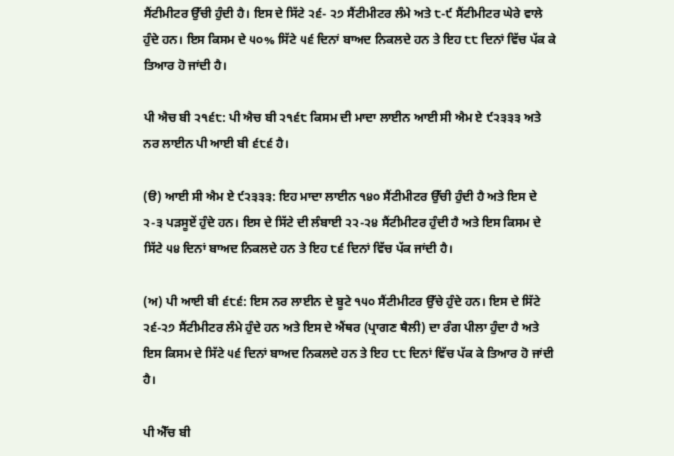ਸੈਂਟੀਮੀਟਰ ਉੱਚੀ ਹੁੰਦੀ ਹੈ। ਇਸ ਦੇ ਸਿੱਟੇ ੨੬- ੨੭ ਸੈਂਟੀਮੀਟਰ ਲੰਮੇ ਅਤੇ ੮-੯ ਸੈਂਟੀਮੀਟਰ ਘੇਰੇ ਵਾਲੇ ਹੁੰਦੇ ਹਨ। ਇਸ ਕਿਸਮ ਦੇ ੫੦% ਸਿੱਟੇ ੫੬ ਦਿਨਾਂ ਬਾਅਦ ਨਿਕਲਦੇ ਹਨ ਤੇ ਇਹ ੮੮ ਦਿਨਾਂ ਵਿੱਚ ਪੱਕ ਕੇ ਤਿਆਰ ਹੋ ਜਾਂਦੀ ਹੈ।

ਪੀ ਐਚ ਬੀ ੨੧੬੮: ਪੀ ਐਚ ਬੀ ੨੧੬੮ ਕਿਸਮ ਦੀ ਮਾਦਾ ਲਾਈਨ ਆਈ ਸੀ ਐਮ ਏ ੯੨੩੩੩ ਅਤੇ ਨਰ ਲਾਈਨ ਪੀ ਆਈ ਬੀ ੬੮੬ ਹੈ।

(ੳ) ਆਈ ਸੀ ਐਮ ਏ ੯੨੩੩੩: ਇਹ ਮਾਦਾ ਲਾਈਨ ੧੪੦ ਸੈਂਟੀਮੀਟਰ ਉੱਚੀ ਹੁੰਦੀ ਹੈ ਅਤੇ ਇਸ ਦੇ ੨-੩ ਪੜਸੂਏਂ ਹੁੰਦੇ ਹਨ। ਇਸ ਦੇ ਸਿੱਟੇ ਦੀ ਲੰਬਾਈ ੨੨-੨੪ ਸੈਂਟੀਮੀਟਰ ਹੁੰਦੀ ਹੈ ਅਤੇ ਇਸ ਕਿਸਮ ਦੇ ਸਿੱਟੇ ੫੪ ਦਿਨਾਂ ਬਾਅਦ ਨਿਕਲਦੇ ਹਨ ਤੇ ਇਹ ੮੬ ਦਿਨਾਂ ਵਿੱਚ ਪੱਕ ਜਾਂਦੀ ਹੈ।

(ਅ) ਪੀ ਆਈ ਬੀ ੬੮੬: ਇਸ ਨਰ ਲਾਈਨ ਦੇ ਬੂਟੇ ੧੫੦ ਸੈਂਟੀਮੀਟਰ ਉੱਚੇ ਹੁੰਦੇ ਹਨ। ਇਸ ਦੇ ਸਿੱਟੇ ੨੬-੨੭ ਸੈਂਟੀਮੀਟਰ ਲੰਮੇ ਹੁੰਦੇ ਹਨ ਅਤੇ ਇਸ ਦੇ ਐਂਥਰ (ਪ੍ਰਾਗਣ ਥੈਲੀ) ਦਾ ਰੰਗ ਪੀਲਾ ਹੁੰਦਾ ਹੈ ਅਤੇ ਇਸ ਕਿਸਮ ਦੇ ਸਿੱਟੇ ੫੬ ਦਿਨਾਂ ਬਾਅਦ ਨਿਕਲਦੇ ਹਨ ਤੇ ਇਹ ੮੮ ਦਿਨਾਂ ਵਿੱਚ ਪੱਕ ਕੇ ਤਿਆਰ ਹੋ ਜਾਂਦੀ ਹੈ।

ਪੀ ਐੱਚ ਬੀ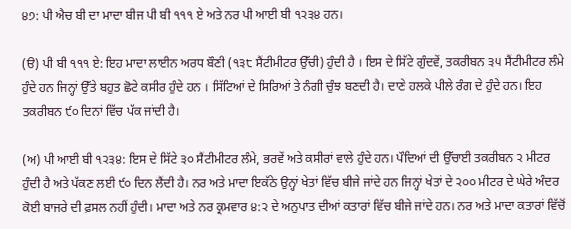੪੭: ਪੀ ਐਚ ਬੀ ਦਾ ਮਾਦਾ ਬੀਜ ਪੀ ਬੀ ੧੧੧ ਏ ਅਤੇ ਨਰ ਪੀ ਆਈ ਬੀ ੧੨੩੪ ਹਨ।

(ੳ) ਪੀ ਬੀ ੧੧੧ ਏ: ਇਹ ਮਾਦਾ ਲਾਈਨ ਅਰਧ ਬੌਣੀ (੧੩੮ ਸੈਂਟੀਮੀਟਰ ਉੱਚੀ) ਹੁੰਦੀ ਹੈ । ਇਸ ਦੇ ਸਿੱਟੇ ਗੁੰਦਵੇਂ, ਤਕਰੀਬਨ ੩੫ ਸੈਂਟੀਮੀਟਰ ਲੰਮੇ ਹੁੰਦੇ ਹਨ ਜਿਨ੍ਹਾਂ ਉੱਤੇ ਬਹੁਤ ਛੋਟੇ ਕਸੀਰ ਹੁੰਦੇ ਹਨ । ਸਿੱਟਿਆਂ ਦੇ ਸਿਰਿਆਂ ਤੇ ਨੰਗੀ ਚੁੰਝ ਬਣਦੀ ਹੈ। ਦਾਣੇ ਹਲਕੇ ਪੀਲੇ ਰੰਗ ਦੇ ਹੁੰਦੇ ਹਨ। ਇਹ ਤਕਰੀਬਨ ੯੦ ਦਿਨਾਂ ਵਿੱਚ ਪੱਕ ਜਾਂਦੀ ਹੈ।

(ਅ) ਪੀ ਆਈ ਬੀ ੧੨੩੪: ਇਸ ਦੇ ਸਿੱਟੇ ੩੦ ਸੈਂਟੀਮੀਟਰ ਲੰਮੇ, ਭਰਵੇਂ ਅਤੇ ਕਸੀਰਾਂ ਵਾਲੇ ਹੁੰਦੇ ਹਨ। ਪੌਦਿਆਂ ਦੀ ਉੱਚਾਈ ਤਕਰੀਬਨ ੨ ਮੀਟਰ ਹੁੰਦੀ ਹੈ ਅਤੇ ਪੱਕਣ ਲਈ ੯੦ ਦਿਨ ਲੈਂਦੀ ਹੈ। ਨਰ ਅਤੇ ਮਾਦਾ ਇਕੱਠੇ ਉਨ੍ਹਾਂ ਖੇਤਾਂ ਵਿੱਚ ਬੀਜੇ ਜਾਂਦੇ ਹਨ ਜਿਨ੍ਹਾਂ ਖੇਤਾਂ ਦੇ ੨੦੦ ਮੀਟਰ ਦੇ ਘੇਰੇ ਅੰਦਰ ਕੋਈ ਬਾਜਰੇ ਦੀ ਫ਼ਸਲ ਨਹੀਂ ਹੁੰਦੀ। ਮਾਦਾ ਅਤੇ ਨਰ ਕ੍ਰਮਵਾਰ ੪:੨ ਦੇ ਅਨੁਪਾਤ ਦੀਆਂ ਕਤਾਰਾਂ ਵਿੱਚ ਬੀਜੇ ਜਾਂਦੇ ਹਨ। ਨਰ ਅਤੇ ਮਾਦਾ ਕਤਾਰਾਂ ਵਿੱਚੋਂ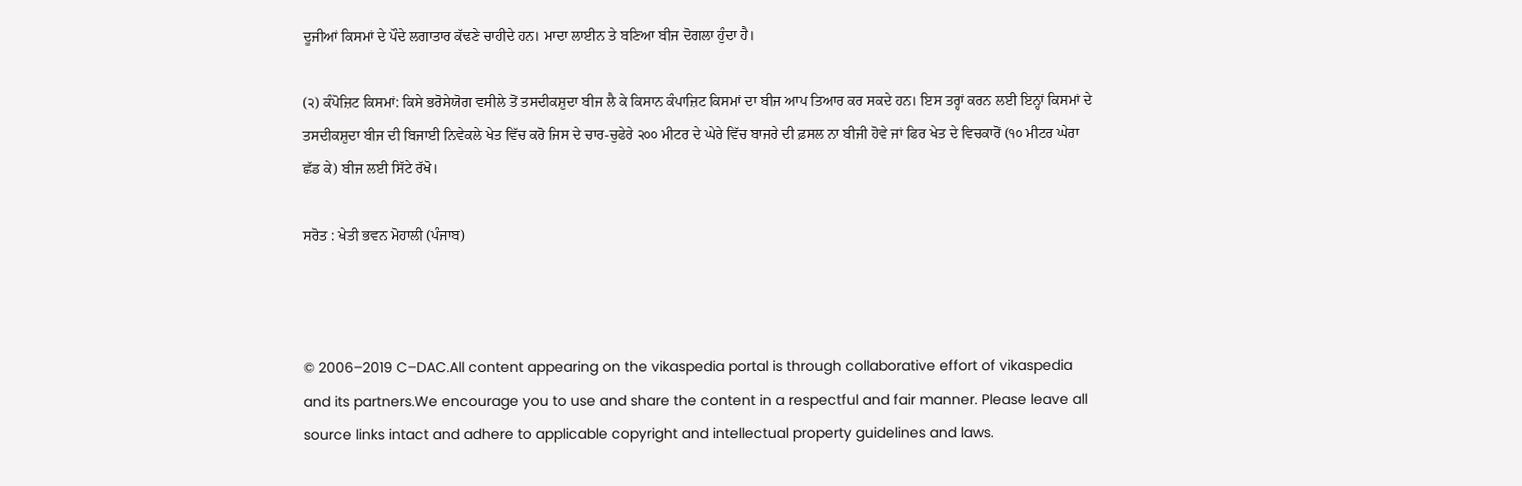ਦੂਜੀਆਂ ਕਿਸਮਾਂ ਦੇ ਪੌਦੇ ਲਗਾਤਾਰ ਕੱਢਣੇ ਚਾਹੀਦੇ ਹਨ। ਮਾਦਾ ਲਾਈਨ ਤੇ ਬਣਿਆ ਬੀਜ ਦੋਗਲਾ ਹੁੰਦਾ ਹੈ।

(੨) ਕੰਪੋਜ਼ਿਟ ਕਿਸਮਾਂ: ਕਿਸੇ ਭਰੋਸੇਯੋਗ ਵਸੀਲੇ ਤੋਂ ਤਸਦੀਕਸ਼ੁਦਾ ਬੀਜ ਲੈ ਕੇ ਕਿਸਾਨ ਕੰਪਾਜ਼ਿਟ ਕਿਸਮਾਂ ਦਾ ਬੀਜ ਆਪ ਤਿਆਰ ਕਰ ਸਕਦੇ ਹਨ। ਇਸ ਤਰ੍ਹਾਂ ਕਰਨ ਲਈ ਇਨ੍ਹਾਂ ਕਿਸਮਾਂ ਦੇ ਤਸਦੀਕਸ਼ੁਦਾ ਬੀਜ ਦੀ ਬਿਜਾਈ ਨਿਵੇਕਲੇ ਖੇਤ ਵਿੱਚ ਕਰੋ ਜਿਸ ਦੇ ਚਾਰ-ਚੁਫੇਰੇ ੨੦੦ ਮੀਟਰ ਦੇ ਘੇਰੇ ਵਿੱਚ ਬਾਜਰੇ ਦੀ ਫ਼ਸਲ ਨਾ ਬੀਜੀ ਹੋਵੇ ਜਾਂ ਫਿਰ ਖੇਤ ਦੇ ਵਿਚਕਾਰੋਂ (੧੦ ਮੀਟਰ ਘੇਰਾ ਛੱਡ ਕੇ) ਬੀਜ ਲਈ ਸਿੱਟੇ ਰੱਖੋ।

ਸਰੋਤ : ਖੇਤੀ ਭਵਨ ਮੋਹਾਲੀ (ਪੰਜਾਬ)



© 2006–2019 C–DAC.All content appearing on the vikaspedia portal is through collaborative effort of vikaspedia and its partners.We encourage you to use and share the content in a respectful and fair manner. Please leave all source links intact and adhere to applicable copyright and intellectual property guidelines and laws.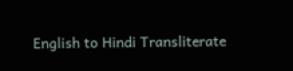English to Hindi Transliterate